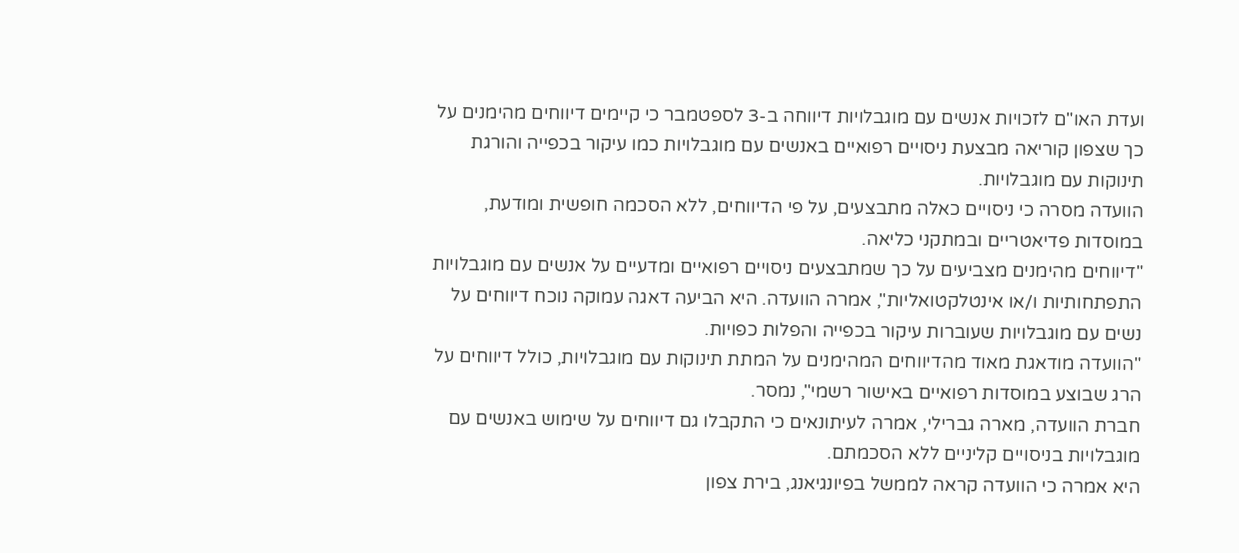ועדת האו"ם לזכויות אנשים עם מוגבלויות דיווחה ב-3 לספטמבר כי קיימים דיווחים מהימנים על כך שצפון קוריאה מבצעת ניסויים רפואיים באנשים עם מוגבלויות כמו עיקור בכפייה והורגת תינוקות עם מוגבלויות.
הוועדה מסרה כי ניסויים כאלה מתבצעים, על פי הדיווחים, ללא הסכמה חופשית ומודעת, במוסדות פדיאטריים ובמתקני כליאה.
"דיווחים מהימנים מצביעים על כך שמתבצעים ניסויים רפואיים ומדעיים על אנשים עם מוגבלויות התפתחותיות ו/או אינטלקטואליות", אמרה הוועדה. היא הביעה דאגה עמוקה נוכח דיווחים על נשים עם מוגבלויות שעוברות עיקור בכפייה והפלות כפויות.
"הוועדה מודאגת מאוד מהדיווחים המהימנים על המתת תינוקות עם מוגבלויות, כולל דיווחים על הרג שבוצע במוסדות רפואיים באישור רשמי", נמסר.
חברת הוועדה, מארה גברילי, אמרה לעיתונאים כי התקבלו גם דיווחים על שימוש באנשים עם מוגבלויות בניסויים קליניים ללא הסכמתם.
היא אמרה כי הוועדה קראה לממשל בפיונגיאנג, בירת צפון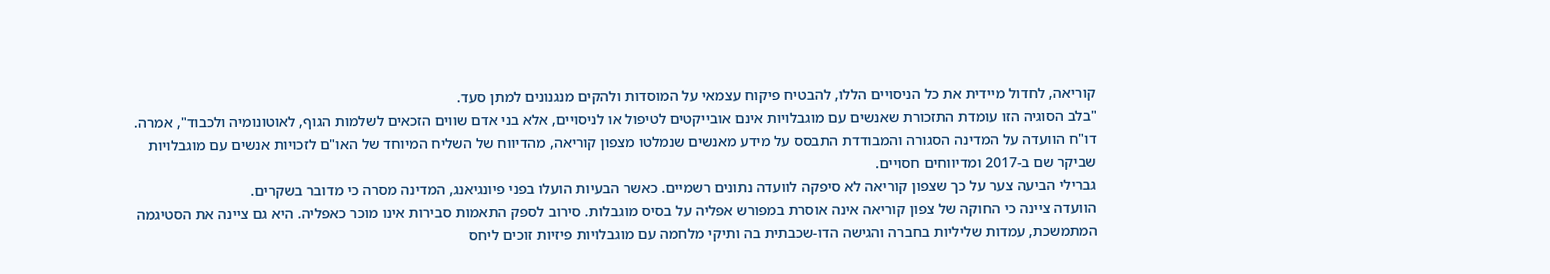קוריאה, לחדול מיידית את כל הניסויים הללו, להבטיח פיקוח עצמאי על המוסדות ולהקים מנגנונים למתן סעד.
"בלב הסוגיה הזו עומדת התזכורת שאנשים עם מוגבלויות אינם אובייקטים לטיפול או לניסויים, אלא בני אדם שווים הזכאים לשלמות הגוף, לאוטונומיה ולכבוד", אמרה.
דו"ח הוועדה על המדינה הסגורה והמבודדת התבסס על מידע מאנשים שנמלטו מצפון קוריאה, מהדיווח של השליח המיוחד של האו"ם לזכויות אנשים עם מוגבלויות שביקר שם ב-2017 ומדיווחים חסויים.
גברילי הביעה צער על כך שצפון קוריאה לא סיפקה לוועדה נתונים רשמיים. כאשר הבעיות הועלו בפני פיונגיאנג, המדינה מסרה כי מדובר בשקרים.
הוועדה ציינה כי החוקה של צפון קוריאה אינה אוסרת במפורש אפליה על בסיס מוגבלות. סירוב לספק התאמות סבירות אינו מוכר כאפליה. היא גם ציינה את הסטיגמה המתמשכת, עמדות שליליות בחברה והגישה הדו-שכבתית בה ותיקי מלחמה עם מוגבלויות פיזיות זוכים ליחס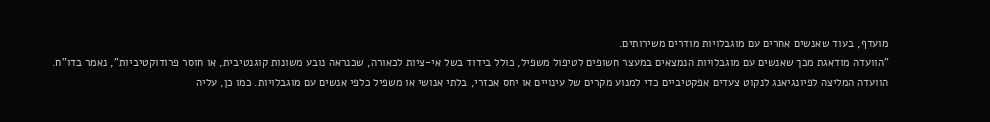מועדף, בעוד שאנשים אחרים עם מוגבלויות מודרים משירותים.
"הוועדה מודאגת מכך שאנשים עם מוגבלויות הנמצאים במעצר חשופים לטיפול משפיל, כולל בידוד בשל אי-ציות לכאורה, שכנראה נובע משונות קוגנטיבית, או חוסר פרודוקטיביות", נאמר בדו"ח.
הוועדה המליצה לפיונגיאנג לנקוט צעדים אפקטיביים כדי למנוע מקרים של עינויים או יחס אכזרי, בלתי אנושי או משפיל כלפי אנשים עם מוגבלויות. כמו כן, עליה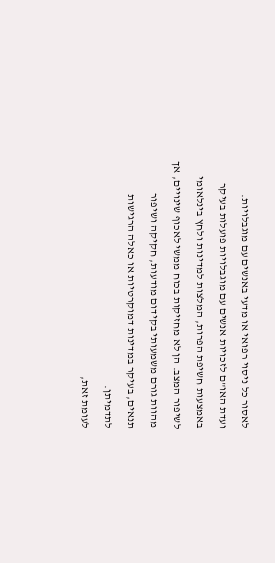לאסור כל ניסוי רפואי או מדעי באנשים עם מוגבלויות.
ועדת האו"ם לזכויות אנשים עם מוגבלויות פועלות בעיקר באמצעות חשיפת הפרות, המלצות למדינות ולחץ בינלאומי לשיפור המצב. הן לא מחזיקות בכוח ממשי לאכוף שינויים, אך מהוות גורם משמעותי בקידום מודעות, חקיקה ושיפור תנאים, בעיקר במדינות דמוקרטיות או כאלה הרגישות לתדמיתן.
לעומת זאת,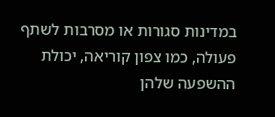במדינות סגורות או מסרבות לשתף פעולה, כמו צפון קוריאה, יכולת ההשפעה שלהן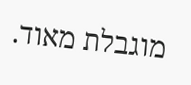מוגבלת מאוד.